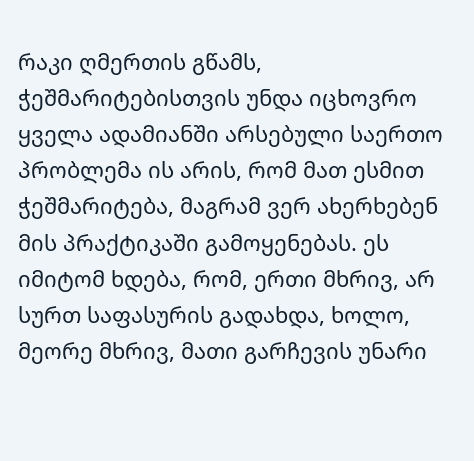რაკი ღმერთის გწამს, ჭეშმარიტებისთვის უნდა იცხოვრო
ყველა ადამიანში არსებული საერთო პრობლემა ის არის, რომ მათ ესმით ჭეშმარიტება, მაგრამ ვერ ახერხებენ მის პრაქტიკაში გამოყენებას. ეს იმიტომ ხდება, რომ, ერთი მხრივ, არ სურთ საფასურის გადახდა, ხოლო, მეორე მხრივ, მათი გარჩევის უნარი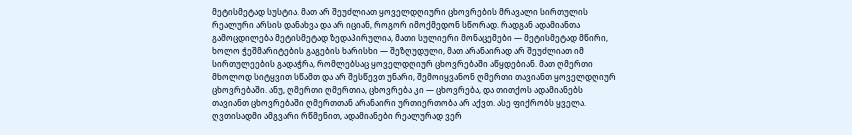მეტისმეტად სუსტია. მათ არ შეუძლიათ ყოველდღიური ცხოვრების მრავალი სირთულის რეალური არსის დანახვა და არ იციან, როგორ იმოქმედონ სწორად. რადგან ადამიანთა გამოცდილება მეტისმეტად ზედაპირულია, მათი სულიერი მონაცემები — მეტისმეტად მწირი, ხოლო ჭეშმარიტების გაგების ხარისხი — შეზღუდული, მათ არანაირად არ შეუძლიათ იმ სირთულეების გადაჭრა, რომლებსაც ყოველდღიურ ცხოვრებაში აწყდებიან. მათ ღმერთი მხოლოდ სიტყვით სწამთ და არ შესწევთ უნარი, შემოიყვანონ ღმერთი თავიანთ ყოველდღიურ ცხოვრებაში. ანუ, ღმერთი ღმერთია, ცხოვრება კი — ცხოვრება, და თითქოს ადამიანებს თავიანთ ცხოვრებაში ღმერთთან არანაირი ურთიერთობა არ აქვთ. ასე ფიქრობს ყველა. ღვთისადმი ამგვარი რწმენით, ადამიანები რეალურად ვერ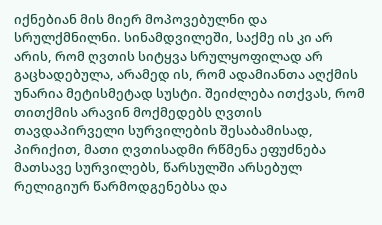იქნებიან მის მიერ მოპოვებულნი და სრულქმნილნი. სინამდვილეში, საქმე ის კი არ არის, რომ ღვთის სიტყვა სრულყოფილად არ გაცხადებულა, არამედ ის, რომ ადამიანთა აღქმის უნარია მეტისმეტად სუსტი. შეიძლება ითქვას, რომ თითქმის არავინ მოქმედებს ღვთის თავდაპირველი სურვილების შესაბამისად, პირიქით, მათი ღვთისადმი რწმენა ეფუძნება მათსავე სურვილებს, წარსულში არსებულ რელიგიურ წარმოდგენებსა და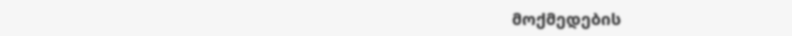მოქმედების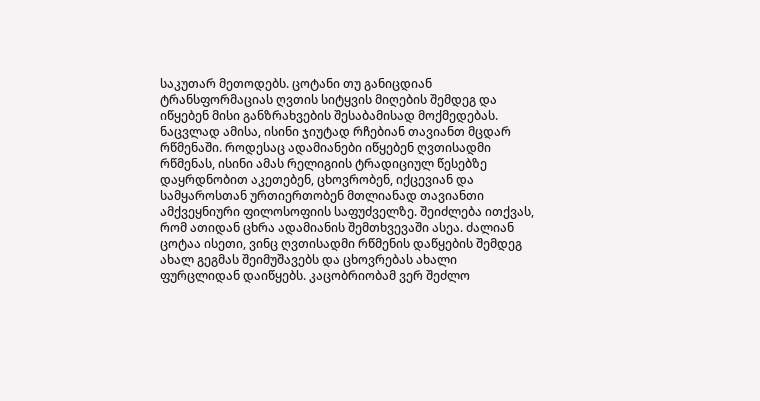საკუთარ მეთოდებს. ცოტანი თუ განიცდიან ტრანსფორმაციას ღვთის სიტყვის მიღების შემდეგ და იწყებენ მისი განზრახვების შესაბამისად მოქმედებას. ნაცვლად ამისა, ისინი ჯიუტად რჩებიან თავიანთ მცდარ რწმენაში. როდესაც ადამიანები იწყებენ ღვთისადმი რწმენას, ისინი ამას რელიგიის ტრადიციულ წესებზე დაყრდნობით აკეთებენ, ცხოვრობენ, იქცევიან და სამყაროსთან ურთიერთობენ მთლიანად თავიანთი ამქვეყნიური ფილოსოფიის საფუძველზე. შეიძლება ითქვას, რომ ათიდან ცხრა ადამიანის შემთხვევაში ასეა. ძალიან ცოტაა ისეთი, ვინც ღვთისადმი რწმენის დაწყების შემდეგ ახალ გეგმას შეიმუშავებს და ცხოვრებას ახალი ფურცლიდან დაიწყებს. კაცობრიობამ ვერ შეძლო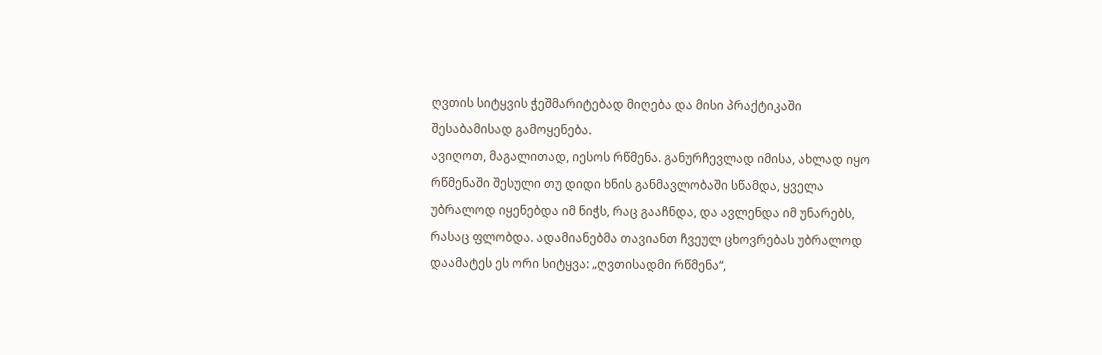ღვთის სიტყვის ჭეშმარიტებად მიღება და მისი პრაქტიკაში შესაბამისად გამოყენება.
ავიღოთ, მაგალითად, იესოს რწმენა. განურჩევლად იმისა, ახლად იყო რწმენაში შესული თუ დიდი ხნის განმავლობაში სწამდა, ყველა უბრალოდ იყენებდა იმ ნიჭს, რაც გააჩნდა, და ავლენდა იმ უნარებს, რასაც ფლობდა. ადამიანებმა თავიანთ ჩვეულ ცხოვრებას უბრალოდ დაამატეს ეს ორი სიტყვა: „ღვთისადმი რწმენა“,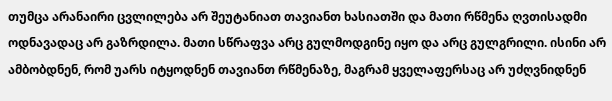თუმცა არანაირი ცვლილება არ შეუტანიათ თავიანთ ხასიათში და მათი რწმენა ღვთისადმი ოდნავადაც არ გაზრდილა. მათი სწრაფვა არც გულმოდგინე იყო და არც გულგრილი. ისინი არ ამბობდნენ, რომ უარს იტყოდნენ თავიანთ რწმენაზე, მაგრამ ყველაფერსაც არ უძღვნიდნენ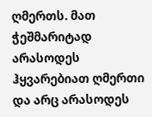ღმერთს. მათ ჭეშმარიტად არასოდეს ჰყვარებიათ ღმერთი და არც არასოდეს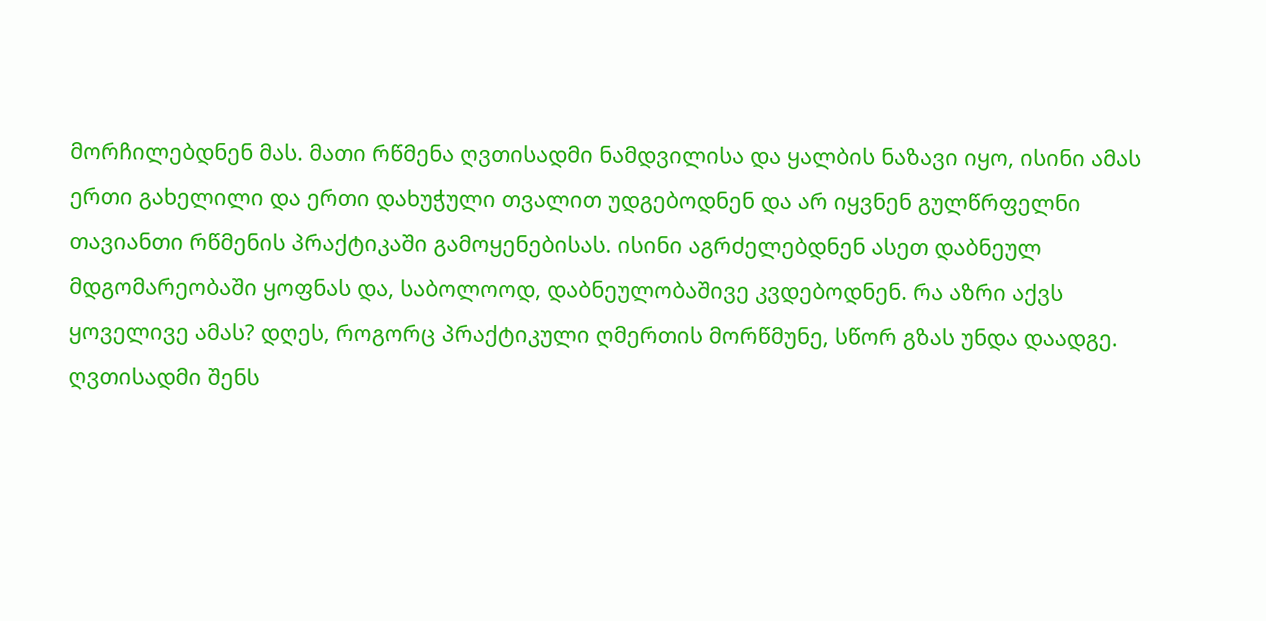მორჩილებდნენ მას. მათი რწმენა ღვთისადმი ნამდვილისა და ყალბის ნაზავი იყო, ისინი ამას ერთი გახელილი და ერთი დახუჭული თვალით უდგებოდნენ და არ იყვნენ გულწრფელნი თავიანთი რწმენის პრაქტიკაში გამოყენებისას. ისინი აგრძელებდნენ ასეთ დაბნეულ მდგომარეობაში ყოფნას და, საბოლოოდ, დაბნეულობაშივე კვდებოდნენ. რა აზრი აქვს ყოველივე ამას? დღეს, როგორც პრაქტიკული ღმერთის მორწმუნე, სწორ გზას უნდა დაადგე. ღვთისადმი შენს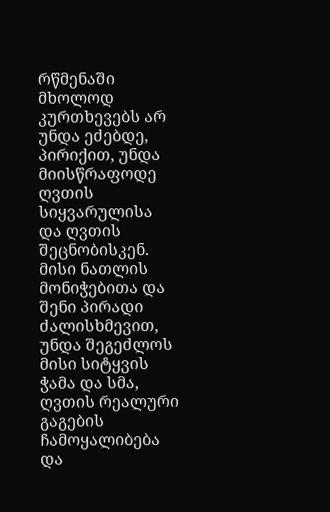რწმენაში მხოლოდ კურთხევებს არ უნდა ეძებდე, პირიქით, უნდა მიისწრაფოდე ღვთის სიყვარულისა და ღვთის შეცნობისკენ. მისი ნათლის მონიჭებითა და შენი პირადი ძალისხმევით, უნდა შეგეძლოს მისი სიტყვის ჭამა და სმა, ღვთის რეალური გაგების ჩამოყალიბება და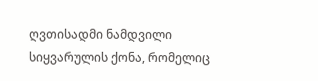ღვთისადმი ნამდვილი სიყვარულის ქონა, რომელიც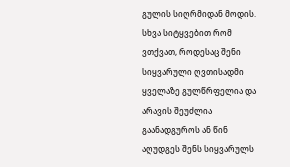გულის სიღრმიდან მოდის. სხვა სიტყვებით რომ ვთქვათ, როდესაც შენი სიყვარული ღვთისადმი ყველაზე გულწრფელია და არავის შეუძლია გაანადგუროს ან წინ აღუდგეს შენს სიყვარულს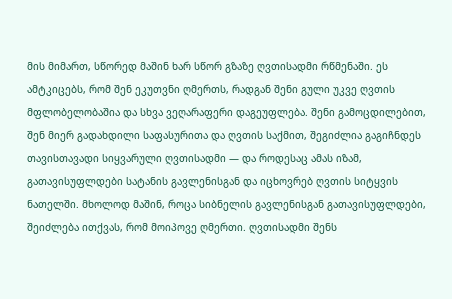მის მიმართ, სწორედ მაშინ ხარ სწორ გზაზე ღვთისადმი რწმენაში. ეს ამტკიცებს, რომ შენ ეკუთვნი ღმერთს, რადგან შენი გული უკვე ღვთის მფლობელობაშია და სხვა ვეღარაფერი დაგეუფლება. შენი გამოცდილებით, შენ მიერ გადახდილი საფასურითა და ღვთის საქმით, შეგიძლია გაგიჩნდეს თავისთავადი სიყვარული ღვთისადმი — და როდესაც ამას იზამ, გათავისუფლდები სატანის გავლენისგან და იცხოვრებ ღვთის სიტყვის ნათელში. მხოლოდ მაშინ, როცა სიბნელის გავლენისგან გათავისუფლდები, შეიძლება ითქვას, რომ მოიპოვე ღმერთი. ღვთისადმი შენს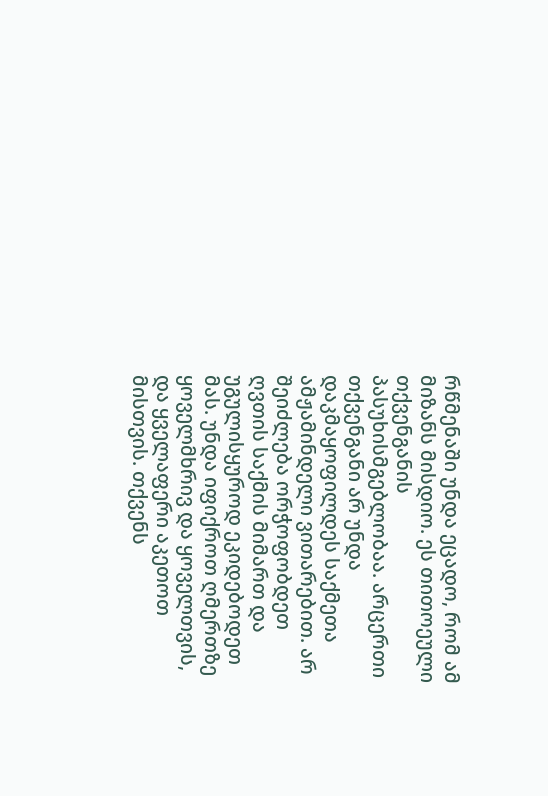რწმენაში უნდა ეცადო, რომ ამ მიზანს მისდიო. ეს თითოეული თქვენგანის პასუხისმგებლობაა. არცერთი თქვენგანი არ უნდა დაკმაყოფილდეს საქმეთა ამჟამინდელი ვითარებით. არ შეიძლება ორჭოფობდეთ ღვთის საქმის მიმართ და უგულისყუროდ ეკიდებოდეთ მას. უნდა იფიქროთ ღმერთზე ყოველმხრივ და ყოველთვის, და ყველაფერი აკეთოთ მისთვის. თქვენს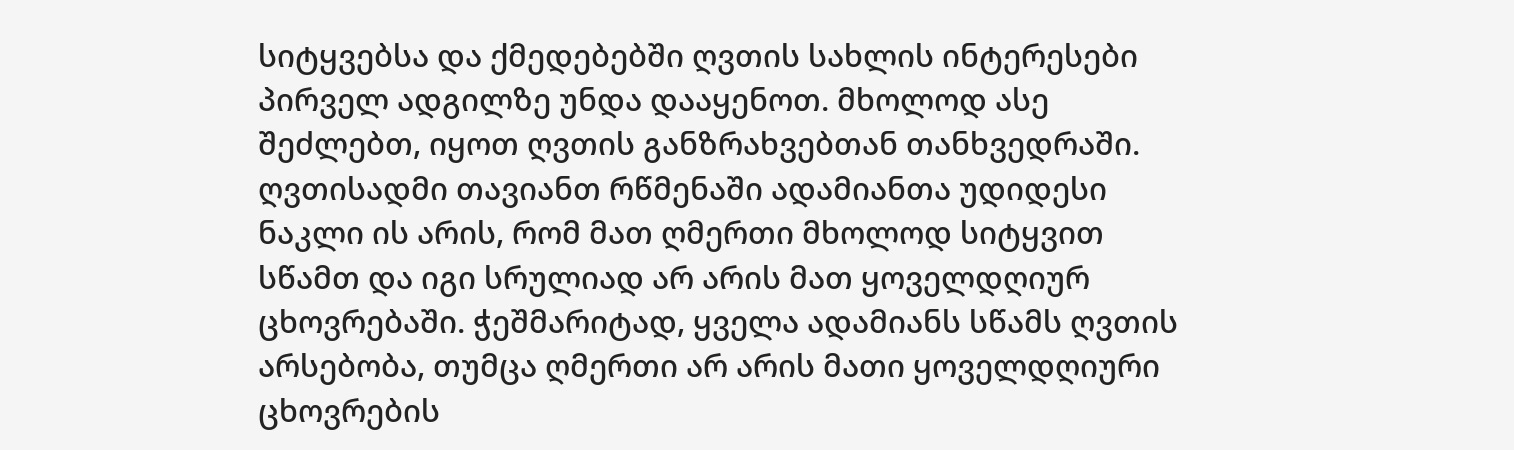სიტყვებსა და ქმედებებში ღვთის სახლის ინტერესები პირველ ადგილზე უნდა დააყენოთ. მხოლოდ ასე შეძლებთ, იყოთ ღვთის განზრახვებთან თანხვედრაში.
ღვთისადმი თავიანთ რწმენაში ადამიანთა უდიდესი ნაკლი ის არის, რომ მათ ღმერთი მხოლოდ სიტყვით სწამთ და იგი სრულიად არ არის მათ ყოველდღიურ ცხოვრებაში. ჭეშმარიტად, ყველა ადამიანს სწამს ღვთის არსებობა, თუმცა ღმერთი არ არის მათი ყოველდღიური ცხოვრების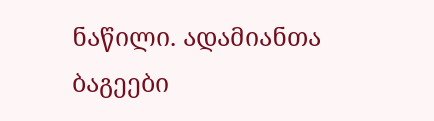ნაწილი. ადამიანთა ბაგეები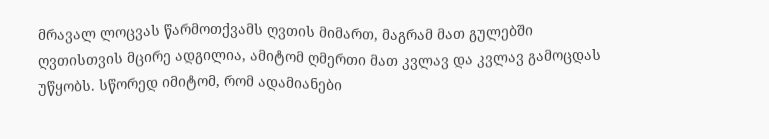მრავალ ლოცვას წარმოთქვამს ღვთის მიმართ, მაგრამ მათ გულებში ღვთისთვის მცირე ადგილია, ამიტომ ღმერთი მათ კვლავ და კვლავ გამოცდას უწყობს. სწორედ იმიტომ, რომ ადამიანები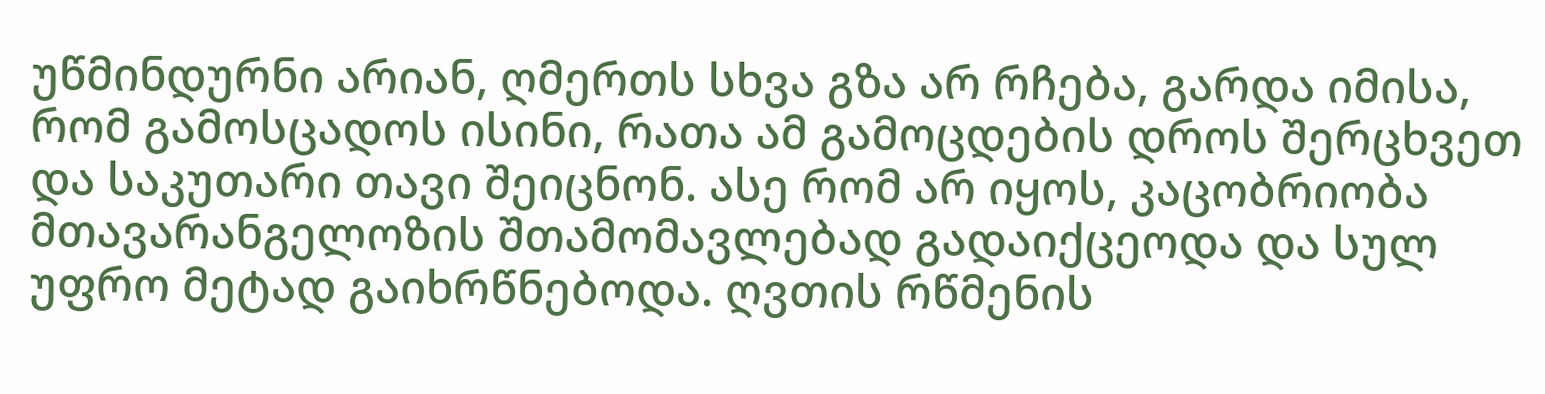უწმინდურნი არიან, ღმერთს სხვა გზა არ რჩება, გარდა იმისა, რომ გამოსცადოს ისინი, რათა ამ გამოცდების დროს შერცხვეთ და საკუთარი თავი შეიცნონ. ასე რომ არ იყოს, კაცობრიობა მთავარანგელოზის შთამომავლებად გადაიქცეოდა და სულ უფრო მეტად გაიხრწნებოდა. ღვთის რწმენის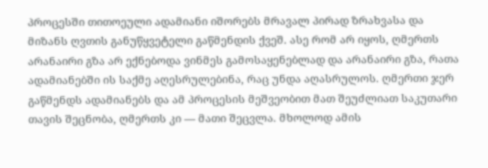პროცესში თითოეული ადამიანი იშორებს მრავალ პირად ზრახვასა და მიზანს ღვთის განუწყვეტელი გაწმენდის ქვეშ. ასე რომ არ იყოს, ღმერთს არანაირი გზა არ ექნებოდა ვინმეს გამოსაყენებლად და არანაირი გზა, რათა ადამიანებში ის საქმე აღესრულებინა, რაც უნდა აღასრულოს. ღმერთი ჯერ გაწმენდს ადამიანებს და ამ პროცესის მეშვეობით მათ შეუძლიათ საკუთარი თავის შეცნობა, ღმერთს კი — მათი შეცვლა. მხოლოდ ამის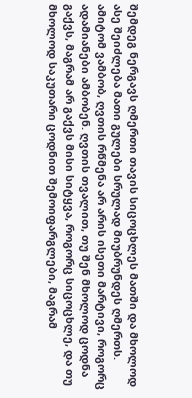შემდეგ ნერგავს ღმერთი თავის სიცოცხლეს მათში და მხოლოდ ასე შეიძლება მათი გულები სრულად მიუბრუნდეს ღმერთს. ამიტომ ვამბობ, ღვთის რწმენა არ არის ისეთი მარტივი, როგორც ადამიანები ამბობენ. ღვთის თვალით, თუ შენ მხოლოდ ცოდნა გაქვს, მაგრამ არ გაქვს მისი სიტყვა, როგორც სიცოცხლე, და თუ მხოლოდ საკუთარი ცოდნით შემოიფარგლები, მაგრამ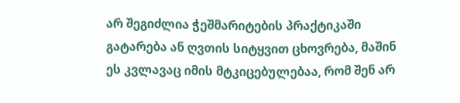არ შეგიძლია ჭეშმარიტების პრაქტიკაში გატარება ან ღვთის სიტყვით ცხოვრება, მაშინ ეს კვლავაც იმის მტკიცებულებაა, რომ შენ არ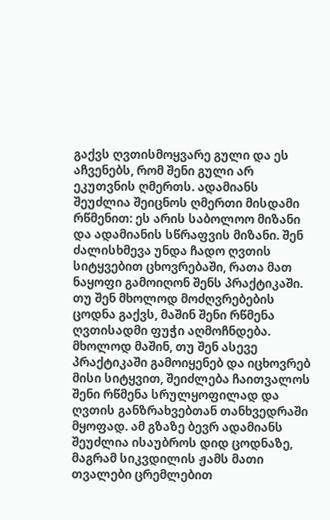გაქვს ღვთისმოყვარე გული და ეს აჩვენებს, რომ შენი გული არ ეკუთვნის ღმერთს. ადამიანს შეუძლია შეიცნოს ღმერთი მისდამი რწმენით: ეს არის საბოლოო მიზანი და ადამიანის სწრაფვის მიზანი. შენ ძალისხმევა უნდა ჩადო ღვთის სიტყვებით ცხოვრებაში, რათა მათ ნაყოფი გამოიღონ შენს პრაქტიკაში. თუ შენ მხოლოდ მოძღვრებების ცოდნა გაქვს, მაშინ შენი რწმენა ღვთისადმი ფუჭი აღმოჩნდება. მხოლოდ მაშინ, თუ შენ ასევე პრაქტიკაში გამოიყენებ და იცხოვრებ მისი სიტყვით, შეიძლება ჩაითვალოს შენი რწმენა სრულყოფილად და ღვთის განზრახვებთან თანხვედრაში მყოფად. ამ გზაზე ბევრ ადამიანს შეუძლია ისაუბროს დიდ ცოდნაზე, მაგრამ სიკვდილის ჟამს მათი თვალები ცრემლებით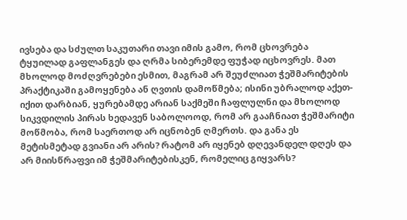ივსება და სძულთ საკუთარი თავი იმის გამო, რომ ცხოვრება ტყუილად გაფლანგეს და ღრმა სიბერემდე ფუჭად იცხოვრეს. მათ მხოლოდ მოძღვრებები ესმით, მაგრამ არ შეუძლიათ ჭეშმარიტების პრაქტიკაში გამოყენება ან ღვთის დამოწმება; ისინი უბრალოდ აქეთ-იქით დარბიან, ყურებამდე არიან საქმეში ჩაფლულნი და მხოლოდ სიკვდილის პირას ხედავენ საბოლოოდ, რომ არ გააჩნიათ ჭეშმარიტი მოწმობა, რომ საერთოდ არ იცნობენ ღმერთს. და განა ეს მეტისმეტად გვიანი არ არის? რატომ არ იყენებ დღევანდელ დღეს და არ მიისწრაფვი იმ ჭეშმარიტებისკენ, რომელიც გიყვარს?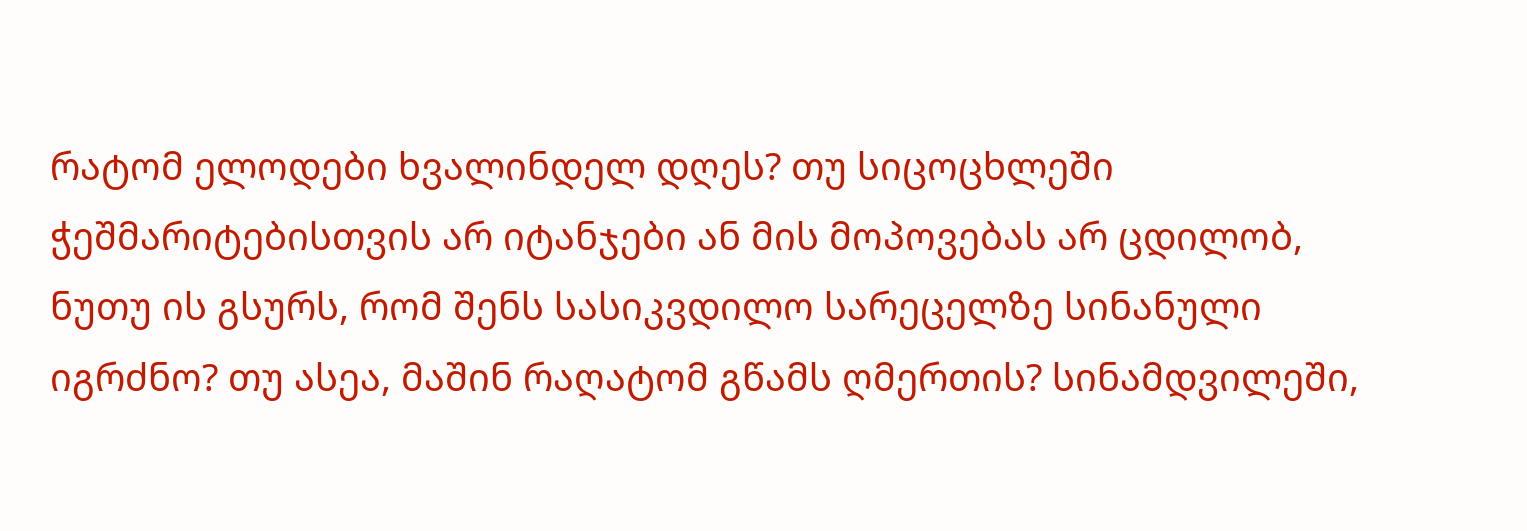რატომ ელოდები ხვალინდელ დღეს? თუ სიცოცხლეში ჭეშმარიტებისთვის არ იტანჯები ან მის მოპოვებას არ ცდილობ, ნუთუ ის გსურს, რომ შენს სასიკვდილო სარეცელზე სინანული იგრძნო? თუ ასეა, მაშინ რაღატომ გწამს ღმერთის? სინამდვილეში,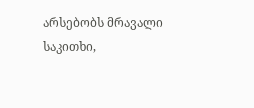არსებობს მრავალი საკითხი,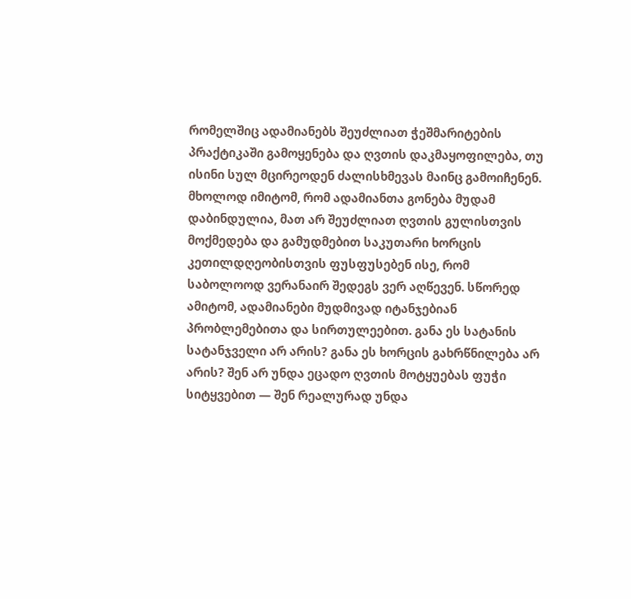რომელშიც ადამიანებს შეუძლიათ ჭეშმარიტების პრაქტიკაში გამოყენება და ღვთის დაკმაყოფილება, თუ ისინი სულ მცირეოდენ ძალისხმევას მაინც გამოიჩენენ. მხოლოდ იმიტომ, რომ ადამიანთა გონება მუდამ დაბინდულია, მათ არ შეუძლიათ ღვთის გულისთვის მოქმედება და გამუდმებით საკუთარი ხორცის კეთილდღეობისთვის ფუსფუსებენ ისე, რომ საბოლოოდ ვერანაირ შედეგს ვერ აღწევენ. სწორედ ამიტომ, ადამიანები მუდმივად იტანჯებიან პრობლემებითა და სირთულეებით. განა ეს სატანის სატანჯველი არ არის? განა ეს ხორცის გახრწნილება არ არის? შენ არ უნდა ეცადო ღვთის მოტყუებას ფუჭი სიტყვებით — შენ რეალურად უნდა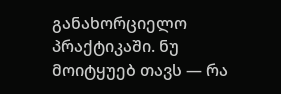განახორციელო პრაქტიკაში. ნუ მოიტყუებ თავს — რა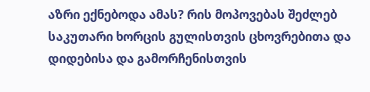აზრი ექნებოდა ამას? რის მოპოვებას შეძლებ საკუთარი ხორცის გულისთვის ცხოვრებითა და დიდებისა და გამორჩენისთვის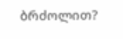ბრძოლით?